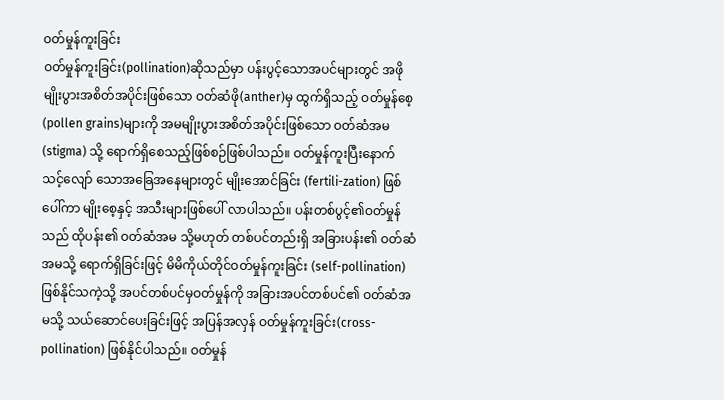ဝတ်မှုန်ကူးခြင်း
ဝတ်မှုန်ကူးခြင်း(pollination)ဆိုသည်မှာ ပန်းပွင့်သောအပင်များတွင် အဖိုမျိုးပွားအစိတ်အပိုင်းဖြစ်သော ဝတ်ဆံဖို(anther)မှ ထွက်ရှိသည့် ဝတ်မှုန်စေ့ (pollen grains)များကို အမမျိုးပွားအစိတ်အပိုင်းဖြစ်သော ဝတ်ဆံအမ (stigma) သို့ ရောက်ရှိစေသည့်ဖြစ်စဉ်ဖြစ်ပါသည်။ ဝတ်မှုန်ကူးပြီးနောက် သင့်လျော် သောအခြေအနေများတွင် မျိုးအောင်ခြင်း (fertili-zation) ဖြစ်ပေါ်ကာ မျိုးစေ့နှင့် အသီးများဖြစ်ပေါ် လာပါသည်။ ပန်းတစ်ပွင့်၏ဝတ်မှုန်သည် ထိုပန်း၏ ဝတ်ဆံအမ သို့မဟုတ် တစ်ပင်တည်းရှိ အခြားပန်း၏ ဝတ်ဆံအမသို့ ရောက်ရှိခြင်းဖြင့် မိမိကိုယ်တိုင်ဝတ်မှုန်ကူးခြင်း (self-pollination)ဖြစ်နိုင်သကဲ့သို့ အပင်တစ်ပင်မှဝတ်မှုန်ကို အခြားအပင်တစ်ပင်၏ ဝတ်ဆံအမသို့ သယ်ဆောင်ပေးခြင်းဖြင့် အပြန်အလှန် ဝတ်မှုန်ကူးခြင်း(cross-pollination) ဖြစ်နိုင်ပါသည်။ ဝတ်မှုန်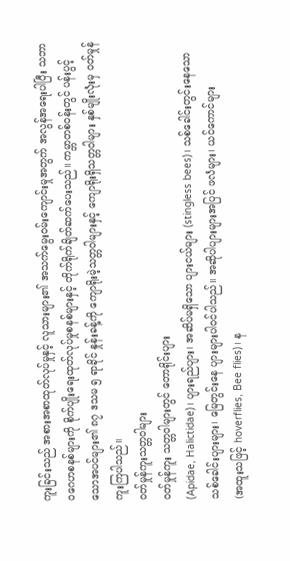ကူးခြင်းသည် အစားအစာထုတ်လုပ်မှုနှင့် လူသားများ၏ အသက်မွေးဝမ်းကျောင်းမှုအတွက် အလွန်အရေးပါပြီး သဘာဝဂေဟစနစ်များကို စိုက်ပျိုးရေးထုတ်လုပ်မှုစနစ်များနှင့် တိုက်ရိုက်ချိတ်ဆက်ပေးသည်။ ကမ္ဘာတစ်ဝန်းတွင် ပန်းပွင့်သောအပင်များ၏ ၈၇ ဒသမ ၅ ရာခိုင် နှုန်းခန့်ကို ကျောရိုးမဲ့သတ္တဝါများနှင့် ကျောရိုးရှိသတ္တဝါများ နှစ်မျိုးလုံးမှ ဝတ်မှုန်ကူးကြပါသည်။
ဝတ်မှုန်ကူးသတ္တဝါများ
ဝတ်မှုန်ကူး သတ္တဝါများတွင် တောရိုင်းပျား
(Apidae, Halictidae)၊ ပျားရည်ပျား၊ အဆိပ်မရှိသော ပျားငယ်များ (stingless bees)၊ သစ်ခေါင်းတွင်းနေသော
သစ်ခေါင်းပျားများ၊ မြေတွင်းနေ ပျားများပါဝင်ပါသည်။ အဆိုပါပျားများအပြင် ဖလံများ၊ ယင်ကောင်များ
(အထူးသဖြင့် hoverflies, Bee flies)၊ န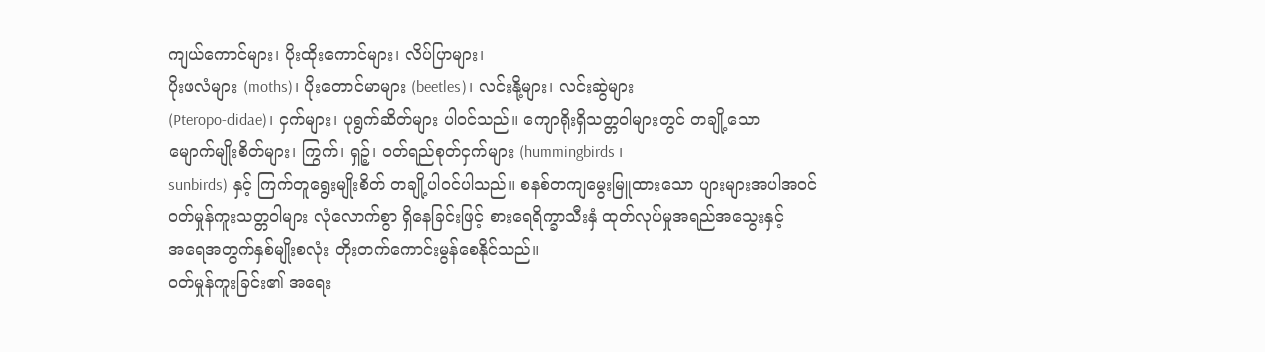ကျယ်ကောင်များ၊ ပိုးထိုးကောင်များ၊ လိပ်ပြာများ၊
ပိုးဖလံများ (moths)၊ ပိုးတောင်မာများ (beetles)၊ လင်းနို့များ၊ လင်းဆွဲများ
(Pteropo-didae)၊ ငှက်များ၊ ပုရွက်ဆိတ်များ ပါဝင်သည်။ ကျောရိုးရှိသတ္တဝါများတွင် တချို့သော
မျောက်မျိုးစိတ်များ၊ ကြွက်၊ ရှဉ့်၊ ဝတ်ရည်စုတ်ငှက်များ (hummingbirds ၊
sunbirds) နှင့် ကြက်တူရွေးမျိုးစိတ် တချို့ပါဝင်ပါသည်။ စနစ်တကျမွေးမြူထားသော ပျားများအပါအဝင်
ဝတ်မှုန်ကူးသတ္တဝါများ လုံလောက်စွာ ရှိနေခြင်းဖြင့် စားရေရိက္ခာသီးနှံ ထုတ်လုပ်မှုအရည်အသွေးနှင့်
အရေအတွက်နှစ်မျိုးစလုံး တိုးတက်ကောင်းမွန်စေနိုင်သည်။
ဝတ်မှုန်ကူးခြင်း၏ အရေး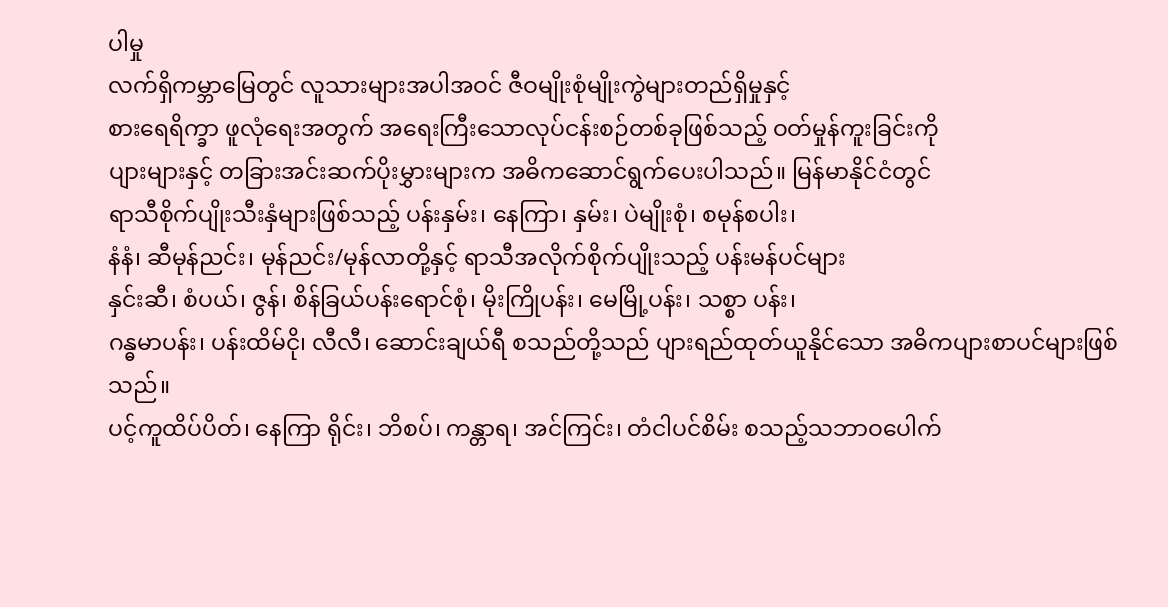ပါမှု
လက်ရှိကမ္ဘာမြေတွင် လူသားများအပါအဝင် ဇီဝမျိုးစုံမျိုးကွဲများတည်ရှိမှုနှင့်
စားရေရိက္ခာ ဖူလုံရေးအတွက် အရေးကြီးသောလုပ်ငန်းစဉ်တစ်ခုဖြစ်သည့် ဝတ်မှုန်ကူးခြင်းကို
ပျားများနှင့် တခြားအင်းဆက်ပိုးမွှားများက အဓိကဆောင်ရွက်ပေးပါသည်။ မြန်မာနိုင်ငံတွင်
ရာသီစိုက်ပျိုးသီးနှံများဖြစ်သည့် ပန်းနှမ်း၊ နေကြာ၊ နှမ်း၊ ပဲမျိုးစုံ၊ စမုန်စပါး၊
နံနံ၊ ဆီမုန်ညင်း၊ မုန်ညင်း/မုန်လာတို့နှင့် ရာသီအလိုက်စိုက်ပျိုးသည့် ပန်းမန်ပင်များ
နှင်းဆီ၊ စံပယ်၊ ဇွန်၊ စိန်ခြယ်ပန်းရောင်စုံ၊ မိုးကြိုပန်း၊ မေမြို့ပန်း၊ သစ္စာ ပန်း၊
ဂန္ဓမာပန်း၊ ပန်းထိမ်ငို၊ လီလီ၊ ဆောင်းချယ်ရီ စသည်တို့သည် ပျားရည်ထုတ်ယူနိုင်သော အဓိကပျားစာပင်များဖြစ်သည်။
ပင့်ကူထိပ်ပိတ်၊ နေကြာ ရိုင်း၊ ဘိစပ်၊ ကန္တာရ၊ အင်ကြင်း၊ တံငါပင်စိမ်း စသည့်သဘာဝပေါက်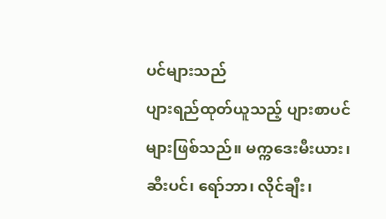ပင်များသည်
ပျားရည်ထုတ်ယူသည့် ပျားစာပင်များဖြစ်သည်။ မက္ကဒေးမီးယား၊ ဆီးပင်၊ ရော်ဘာ၊ လိုင်ချီး၊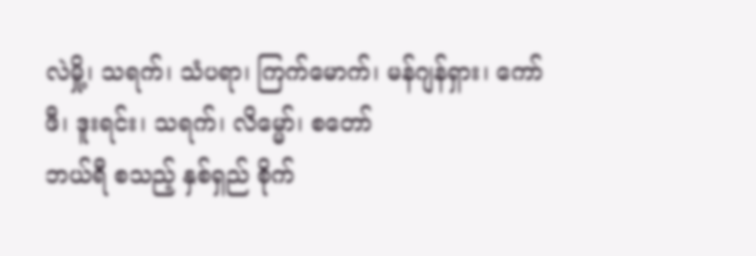လဲမှို့၊ သရက်၊ သံပရာ၊ ကြက်မောက်၊ မန်ဂျန်ရှား၊ ကော်ဖီ၊ ဒူးရင်း၊ သရက်၊ လိမ္မော်၊ စတော်
ဘယ်ရီ စသည့် နှစ်ရှည် စိုက်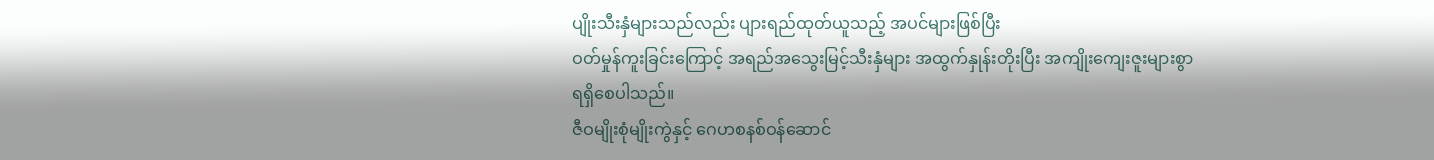ပျိုးသီးနှံများသည်လည်း ပျားရည်ထုတ်ယူသည့် အပင်များဖြစ်ပြီး
ဝတ်မှုန်ကူးခြင်းကြောင့် အရည်အသွေးမြင့်သီးနှံများ အထွက်နှုန်းတိုးပြီး အကျိုးကျေးဇူးများစွာ
ရရှိစေပါသည်။
ဇီဝမျိုးစုံမျိုးကွဲနှင့် ဂေဟစနစ်ဝန်ဆောင်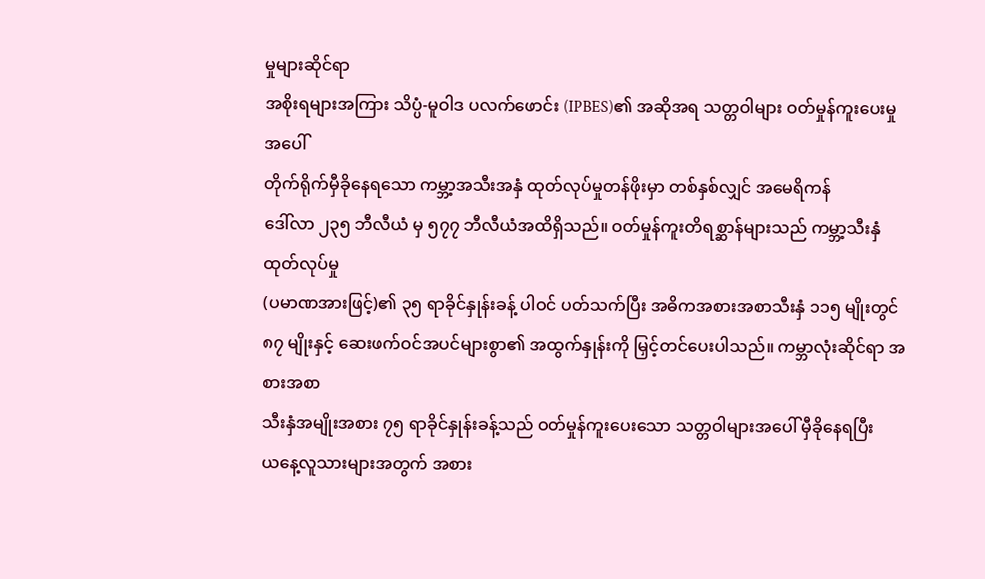မှုများဆိုင်ရာ
အစိုးရများအကြား သိပ္ပံ-မူဝါဒ ပလက်ဖောင်း (IPBES)၏ အဆိုအရ သတ္တဝါများ ဝတ်မှုန်ကူးပေးမှုအပေါ်
တိုက်ရိုက်မှီခိုနေရသော ကမ္ဘာ့အသီးအနှံ ထုတ်လုပ်မှုတန်ဖိုးမှာ တစ်နှစ်လျှင် အမေရိကန်
ဒေါ်လာ ၂၃၅ ဘီလီယံ မှ ၅၇၇ ဘီလီယံအထိရှိသည်။ ဝတ်မှုန်ကူးတိရစ္ဆာန်များသည် ကမ္ဘာ့သီးနှံထုတ်လုပ်မှု
(ပမာဏအားဖြင့်)၏ ၃၅ ရာခိုင်နှုန်းခန့် ပါဝင် ပတ်သက်ပြီး အဓိကအစားအစာသီးနှံ ၁၁၅ မျိုးတွင်
၈၇ မျိုးနှင့် ဆေးဖက်ဝင်အပင်များစွာ၏ အထွက်နှုန်းကို မြှင့်တင်ပေးပါသည်။ ကမ္ဘာလုံးဆိုင်ရာ အစားအစာ
သီးနှံအမျိုးအစား ၇၅ ရာခိုင်နှုန်းခန့်သည် ဝတ်မှုန်ကူးပေးသော သတ္တဝါများအပေါ် မှီခိုနေရပြီး
ယနေ့လူသားများအတွက် အစား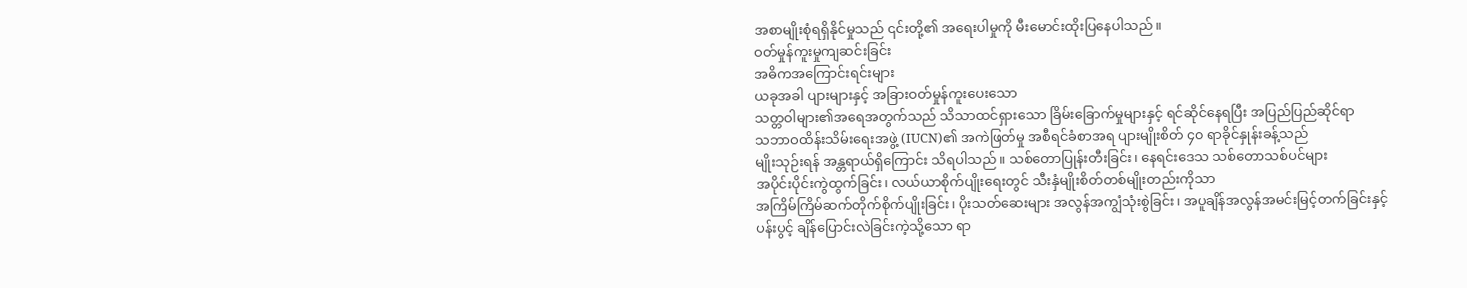အစာမျိုးစုံရရှိနိုင်မှုသည် ၎င်းတို့၏ အရေးပါမှုကို မီးမောင်းထိုးပြနေပါသည်။
ဝတ်မှုန်ကူးမှုကျဆင်းခြင်း
အဓိကအကြောင်းရင်းများ
ယခုအခါ ပျားများနှင့် အခြားဝတ်မှုန်ကူးပေးသော
သတ္တဝါများ၏အရေအတွက်သည် သိသာထင်ရှားသော ခြိမ်းခြောက်မှုများနှင့် ရင်ဆိုင်နေရပြီး အပြည်ပြည်ဆိုင်ရာ
သဘာဝထိန်းသိမ်းရေးအဖွဲ့ (IUCN)၏ အကဲဖြတ်မှု အစီရင်ခံစာအရ ပျားမျိုးစိတ် ၄၀ ရာခိုင်နှုန်းခန့်သည်
မျိုးသုဉ်းရန် အန္တရာယ်ရှိကြောင်း သိရပါသည်။ သစ်တောပြုန်းတီးခြင်း၊ နေရင်းဒေသ သစ်တောသစ်ပင်များ
အပိုင်းပိုင်းကွဲထွက်ခြင်း၊ လယ်ယာစိုက်ပျိုးရေးတွင် သီးနှံမျိုးစိတ်တစ်မျိုးတည်းကိုသာ
အကြိမ်ကြိမ်ဆက်တိုက်စိုက်ပျိုးခြင်း၊ ပိုးသတ်ဆေးများ အလွန်အကျွံသုံးစွဲခြင်း၊ အပူချိန်အလွန်အမင်းမြင့်တက်ခြင်းနှင့်
ပန်းပွင့် ချိန်ပြောင်းလဲခြင်းကဲ့သို့သော ရာ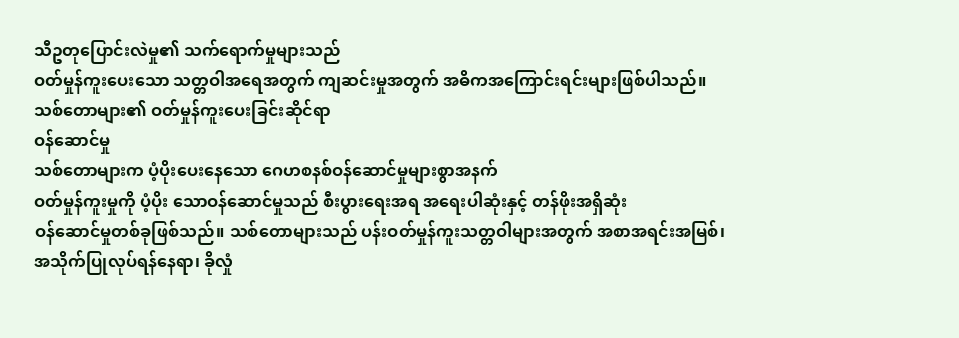သီဥတုပြောင်းလဲမှု၏ သက်ရောက်မှုများသည်
ဝတ်မှုန်ကူးပေးသော သတ္တဝါအရေအတွက် ကျဆင်းမှုအတွက် အဓိကအကြောင်းရင်းများဖြစ်ပါသည်။
သစ်တောများ၏ ဝတ်မှုန်ကူးပေးခြင်းဆိုင်ရာ
ဝန်ဆောင်မှု
သစ်တောများက ပံ့ပိုးပေးနေသော ဂေဟစနစ်ဝန်ဆောင်မှုများစွာအနက်
ဝတ်မှုန်ကူးမှုကို ပံ့ပိုး သောဝန်ဆောင်မှုသည် စီးပွားရေးအရ အရေးပါဆုံးနှင့် တန်ဖိုးအရှိဆုံး
ဝန်ဆောင်မှုတစ်ခုဖြစ်သည်။ သစ်တောများသည် ပန်းဝတ်မှုန်ကူးသတ္တဝါများအတွက် အစာအရင်းအမြစ်၊
အသိုက်ပြုလုပ်ရန်နေရာ၊ ခိုလှုံ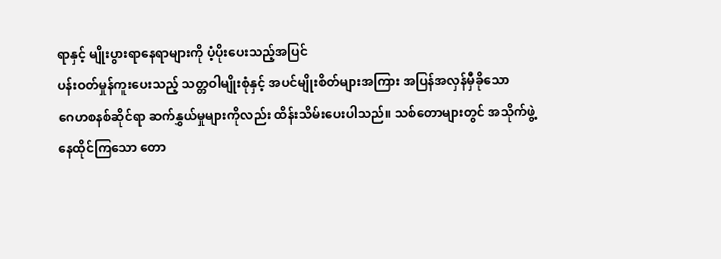ရာနှင့် မျိုးပွားရာနေရာများကို ပံ့ပိုးပေးသည့်အပြင်
ပန်းဝတ်မှုန်ကူးပေးသည့် သတ္တဝါမျိုးစုံနှင့် အပင်မျိုးစိတ်များအကြား အပြန်အလှန်မှီခိုသော
ဂေဟစနစ်ဆိုင်ရာ ဆက်နွှယ်မှုများကိုလည်း ထိန်းသိမ်းပေးပါသည်။ သစ်တောများတွင် အသိုက်ဖွဲ့
နေထိုင်ကြသော တော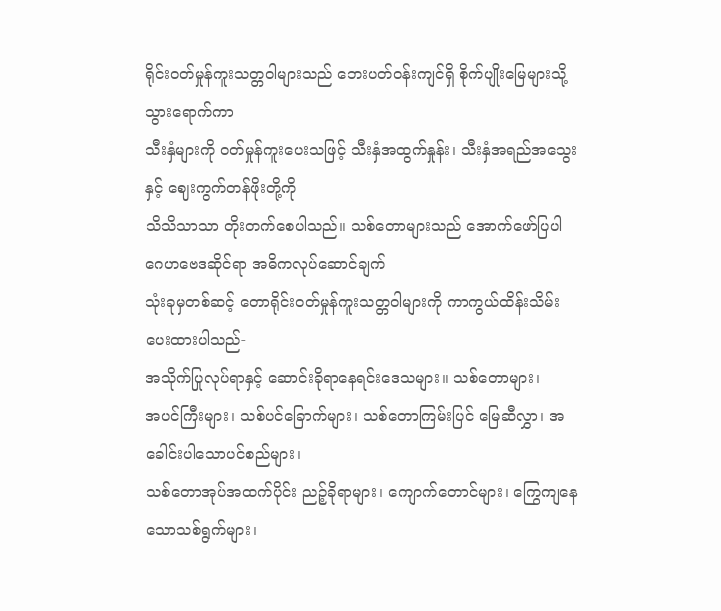ရိုင်းဝတ်မှုန်ကူးသတ္တဝါများသည် ဘေးပတ်ဝန်းကျင်ရှိ စိုက်ပျိုးမြေများသို့သွားရောက်ကာ
သီးနှံများကို ဝတ်မှုန်ကူးပေးသဖြင့် သီးနှံအထွက်နှုန်း၊ သီးနှံအရည်အသွေးနှင့် ဈေးကွက်တန်ဖိုးတို့ကို
သိသိသာသာ တိုးတက်စေပါသည်။ သစ်တောများသည် အောက်ဖော်ပြပါ ဂေဟဗေဒဆိုင်ရာ အဓိကလုပ်ဆောင်ချက်
သုံးခုမှတစ်ဆင့် တောရိုင်းဝတ်မှုန်ကူးသတ္တဝါများကို ကာကွယ်ထိန်းသိမ်းပေးထားပါသည်-
အသိုက်ပြုလုပ်ရာနှင့် ဆောင်းခိုရာနေရင်းဒေသများ။ သစ်တောများ၊
အပင်ကြီးများ၊ သစ်ပင်ခြောက်များ၊ သစ်တောကြမ်းပြင် မြေဆီလွှာ၊ အခေါင်းပါသောပင်စည်များ၊
သစ်တောအုပ်အထက်ပိုင်း ညဉ့်ခိုရာများ၊ ကျောက်တောင်များ၊ ကြွေကျနေသောသစ်ရွက်များ၊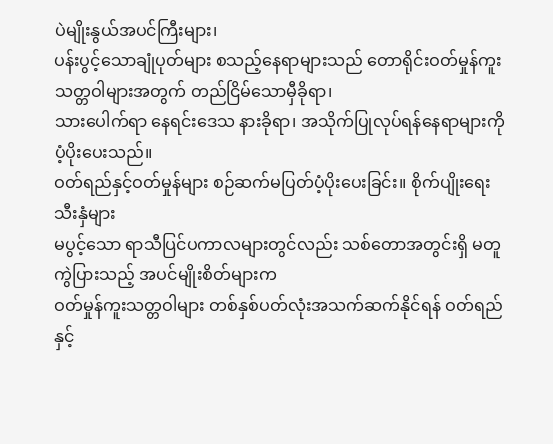ပဲမျိုးနွယ်အပင်ကြီးများ၊
ပန်းပွင့်သောချုံပုတ်များ စသည့်နေရာများသည် တောရိုင်းဝတ်မှုန်ကူးသတ္တဝါများအတွက် တည်ငြိမ်သောမှီခိုရာ၊
သားပေါက်ရာ နေရင်းဒေသ နားခိုရာ၊ အသိုက်ပြုလုပ်ရန်နေရာများကို ပံ့ပိုးပေးသည်။
ဝတ်ရည်နှင့်ဝတ်မှုန်များ စဉ်ဆက်မပြတ်ပံ့ပိုးပေးခြင်း။ စိုက်ပျိုးရေးသီးနှံများ
မပွင့်သော ရာသီပြင်ပကာလများတွင်လည်း သစ်တောအတွင်းရှိ မတူကွဲပြားသည့် အပင်မျိုးစိတ်များက
ဝတ်မှုန်ကူးသတ္တဝါများ တစ်နှစ်ပတ်လုံးအသက်ဆက်နိုင်ရန် ဝတ်ရည်နှင့်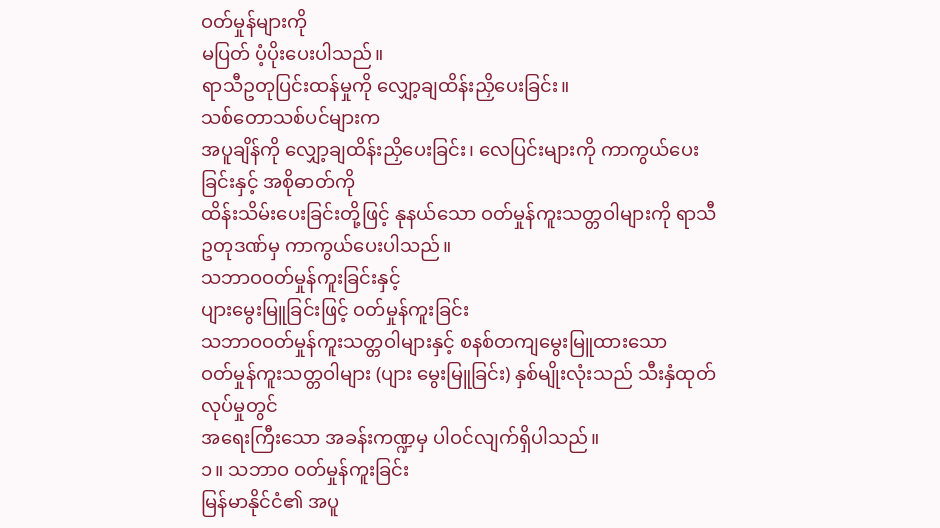ဝတ်မှုန်များကို
မပြတ် ပံ့ပိုးပေးပါသည်။
ရာသီဥတုပြင်းထန်မှုကို လျှော့ချထိန်းညှိပေးခြင်း။
သစ်တောသစ်ပင်များက
အပူချိန်ကို လျှော့ချထိန်းညှိပေးခြင်း၊ လေပြင်းများကို ကာကွယ်ပေးခြင်းနှင့် အစိုဓာတ်ကို
ထိန်းသိမ်းပေးခြင်းတို့ဖြင့် နုနယ်သော ဝတ်မှုန်ကူးသတ္တဝါများကို ရာသီဥတုဒဏ်မှ ကာကွယ်ပေးပါသည်။
သဘာဝဝတ်မှုန်ကူးခြင်းနှင့်
ပျားမွေးမြူခြင်းဖြင့် ဝတ်မှုန်ကူးခြင်း
သဘာဝဝတ်မှုန်ကူးသတ္တဝါများနှင့် စနစ်တကျမွေးမြူထားသော
ဝတ်မှုန်ကူးသတ္တဝါများ (ပျား မွေးမြူခြင်း) နှစ်မျိုးလုံးသည် သီးနှံထုတ်လုပ်မှုတွင်
အရေးကြီးသော အခန်းကဏ္ဍမှ ပါဝင်လျက်ရှိပါသည်။
၁။ သဘာဝ ဝတ်မှုန်ကူးခြင်း
မြန်မာနိုင်ငံ၏ အပူ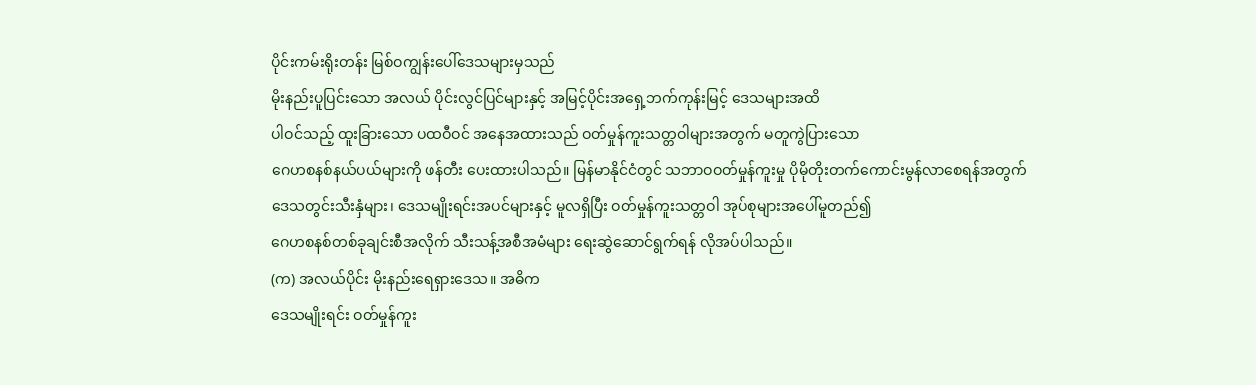ပိုင်းကမ်းရိုးတန်း မြစ်ဝကျွန်းပေါ်ဒေသများမှသည်
မိုးနည်းပူပြင်းသော အလယ် ပိုင်းလွင်ပြင်များနှင့် အမြင့်ပိုင်းအရှေ့ဘက်ကုန်းမြင့် ဒေသများအထိ
ပါဝင်သည့် ထူးခြားသော ပထဝီဝင် အနေအထားသည် ဝတ်မှုန်ကူးသတ္တဝါများအတွက် မတူကွဲပြားသော
ဂေဟစနစ်နယ်ပယ်များကို ဖန်တီး ပေးထားပါသည်။ မြန်မာနိုင်ငံတွင် သဘာဝဝတ်မှုန်ကူးမှု ပိုမိုတိုးတက်ကောင်းမွန်လာစေရန်အတွက်
ဒေသတွင်းသီးနှံများ၊ ဒေသမျိုးရင်းအပင်များနှင့် မူလရှိပြီး ဝတ်မှုန်ကူးသတ္တဝါ အုပ်စုများအပေါ်မူတည်၍
ဂေဟစနစ်တစ်ခုချင်းစီအလိုက် သီးသန့်အစီအမံများ ရေးဆွဲဆောင်ရွက်ရန် လိုအပ်ပါသည်။
(က) အလယ်ပိုင်း မိုးနည်းရေရှားဒေသ။ အဓိက
ဒေသမျိုးရင်း ဝတ်မှုန်ကူး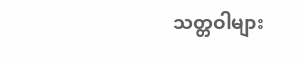သတ္တဝါများ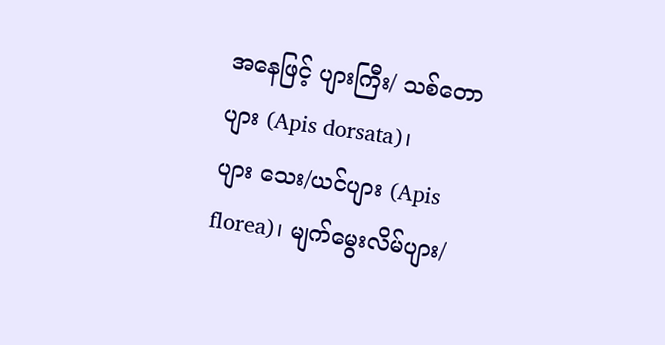အနေဖြင့် ပျားကြီး/ သစ်တောပျား (Apis dorsata)၊
ပျား သေး/ယင်ပျား (Apis florea)၊ မျက်မွေးလိမ်ပျား/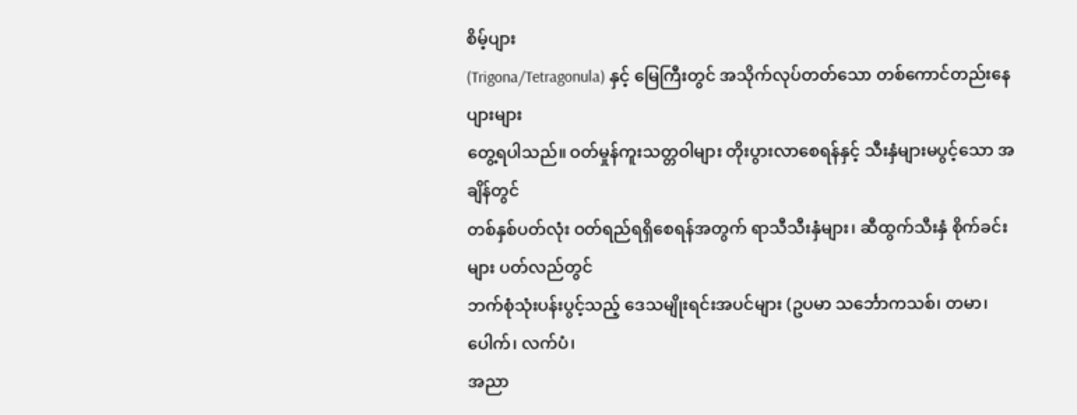စိမ့်ပျား
(Trigona/Tetragonula) နှင့် မြေကြီးတွင် အသိုက်လုပ်တတ်သော တစ်ကောင်တည်းနေ ပျားများ
တွေ့ရပါသည်။ ဝတ်မှုန်ကူးသတ္တဝါများ တိုးပွားလာစေရန်နှင့် သီးနှံများမပွင့်သော အချိန်တွင်
တစ်နှစ်ပတ်လုံး ဝတ်ရည်ရရှိစေရန်အတွက် ရာသီသီးနှံများ၊ ဆီထွက်သီးနှံ စိုက်ခင်းများ ပတ်လည်တွင်
ဘက်စုံသုံးပန်းပွင့်သည့် ဒေသမျိုးရင်းအပင်များ (ဥပမာ သင်္ဘောကသစ်၊ တမာ၊ ပေါက်၊ လက်ပံ၊
အညာ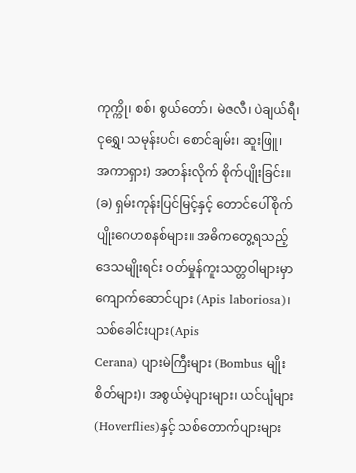ကုက္ကို၊ စစ်၊ စွယ်တော်၊ မဲဇလီ၊ ပဲချယ်ရီ၊ ငုရွှေ၊ သမုန်းပင်၊ စောင်ချမ်း၊ ဆူးဖြူ၊
အကာရှား) အတန်းလိုက် စိုက်ပျိုးခြင်း။
(ခ) ရှမ်းကုန်းပြင်မြင့်နှင့် တောင်ပေါ်စိုက်ပျိုးဂေဟစနစ်များ။ အဓိကတွေ့ရသည့်
ဒေသမျိုးရင်း ဝတ်မှုန်ကူးသတ္တဝါများမှာ ကျောက်ဆောင်ပျား (Apis laboriosa)၊ သစ်ခေါင်းပျား(Apis
Cerana) ပျားမဲကြီးများ (Bombus မျိုးစိတ်များ)၊ အစွယ်မဲ့ပျားများ၊ ယင်ပျံများ(Hoverflies)နှင့် သစ်တောက်ပျားများ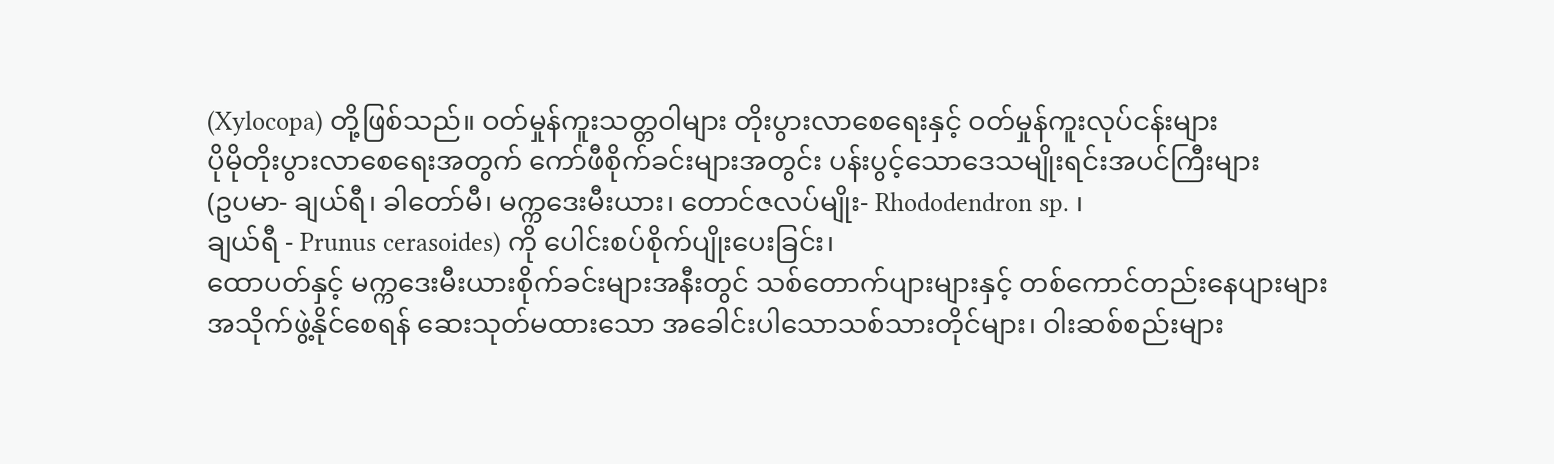(Xylocopa) တို့ဖြစ်သည်။ ဝတ်မှုန်ကူးသတ္တဝါများ တိုးပွားလာစေရေးနှင့် ဝတ်မှုန်ကူးလုပ်ငန်းများ
ပိုမိုတိုးပွားလာစေရေးအတွက် ကော်ဖီစိုက်ခင်းများအတွင်း ပန်းပွင့်သောဒေသမျိုးရင်းအပင်ကြီးများ
(ဥပမာ- ချယ်ရီ၊ ခါတော်မီ၊ မက္ကဒေးမီးယား၊ တောင်ဇလပ်မျိုး- Rhododendron sp. ၊
ချယ်ရီ - Prunus cerasoides) ကို ပေါင်းစပ်စိုက်ပျိုးပေးခြင်း၊
ထောပတ်နှင့် မက္ကဒေးမီးယားစိုက်ခင်းများအနီးတွင် သစ်တောက်ပျားများနှင့် တစ်ကောင်တည်းနေပျားများ
အသိုက်ဖွဲ့နိုင်စေရန် ဆေးသုတ်မထားသော အခေါင်းပါသောသစ်သားတိုင်များ၊ ဝါးဆစ်စည်းများ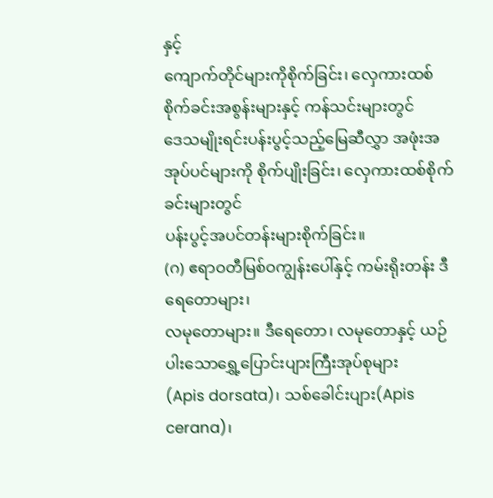နှင့်
ကျောက်တိုင်များကိုစိုက်ခြင်း၊ လှေကားထစ်စိုက်ခင်းအစွန်းများနှင့် ကန်သင်းများတွင်
ဒေသမျိုးရင်းပန်းပွင့်သည့်မြေဆီလွှာ အဖုံးအအုပ်ပင်များကို စိုက်ပျိုးခြင်း၊ လှေကားထစ်စိုက်ခင်းများတွင်
ပန်းပွင့်အပင်တန်းများစိုက်ခြင်း။
(ဂ) ဧရာဝတီမြစ်ဝကျွန်းပေါ်နှင့် ကမ်းရိုးတန်း ဒီရေတောများ၊
လမုတောများ။ ဒီရေတော၊ လမုတောနှင့် ယဉ်ပါးသောရွှေ့ပြောင်းပျားကြီးအုပ်စုများ
(Apis dorsata)၊ သစ်ခေါင်းပျား(Apis cerana)၊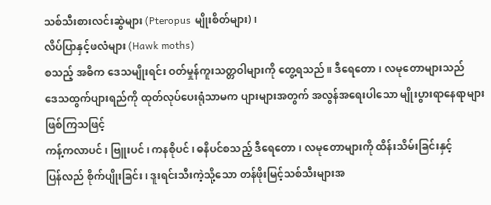သစ်သီးစားလင်းဆွဲများ (Pteropus မျိုးစိတ်များ)၊
လိပ်ပြာနှင့်ဖလံများ (Hawk moths)
စသည့် အဓိက ဒေသမျိုးရင်း ဝတ်မှုန်ကူးသတ္တဝါများကို တွေ့ရသည်။ ဒီရေတော၊ လမုတောများသည်
ဒေသထွက်ပျားရည်ကို ထုတ်လုပ်ပေးရုံသာမက ပျားများအတွက် အလွန်အရေးပါသော မျိုးပွားရာနေရာများဖြစ်ကြသဖြင့်
ကန့်ကလာပင်၊ ဗြူးပင်၊ ကနစိုပင်၊ ဓနိပင်စသည့် ဒီရေတော၊ လမုတောများကို ထိန်းသိမ်းခြင်းနှင့်
ပြန်လည် စိုက်ပျိုးခြင်း၊ ဒူးရင်းသီးကဲ့သို့သော တန်ဖိုးမြင့်သစ်သီးများအ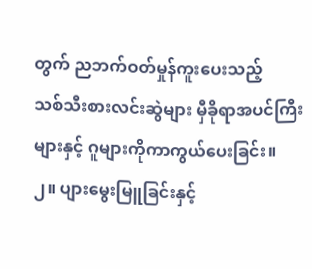တွက် ညဘက်ဝတ်မှုန်ကူးပေးသည့်
သစ်သီးစားလင်းဆွဲများ မှီခိုရာအပင်ကြီးများနှင့် ဂူများကိုကာကွယ်ပေးခြင်း။
၂။ ပျားမွေးမြူခြင်းနှင့်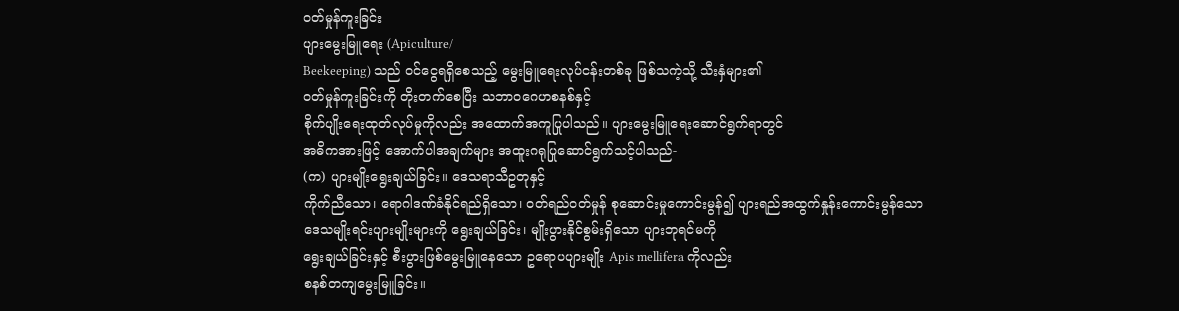ဝတ်မှုန်ကူးခြင်း
ပျားမွေးမြူရေး (Apiculture/
Beekeeping) သည် ဝင်ငွေရရှိစေသည့် မွေးမြူရေးလုပ်ငန်းတစ်ခု ဖြစ်သကဲ့သို့ သီးနှံများ၏
ဝတ်မှုန်ကူးခြင်းကို တိုးတက်စေပြီး သဘာဝဂေဟစနစ်နှင့်
စိုက်ပျိုးရေးထုတ်လုပ်မှုကိုလည်း အထောက်အကူပြုပါသည်။ ပျားမွေးမြူရေးဆောင်ရွက်ရာတွင်
အဓိကအားဖြင့် အောက်ပါအချက်များ အထူးဂရုပြုဆောင်ရွက်သင့်ပါသည်-
(က) ပျားမျိုးရွေးချယ်ခြင်း။ ဒေသရာသီဥတုနှင့်
ကိုက်ညီသော၊ ရောဂါဒဏ်ခံနိုင်ရည်ရှိသော၊ ဝတ်ရည်ဝတ်မှုန် စုဆောင်းမှုကောင်းမွန်၍ ပျားရည်အထွက်နှုန်းကောင်းမွန်သော
ဒေသမျိုးရင်းပျားမျိုးများကို ရွေးချယ်ခြင်း၊ မျိုးပွားနိုင်စွမ်းရှိသော ပျားဘုရင်မကို
ရွေးချယ်ခြင်းနှင့် စီးပွားဖြစ်မွေးမြူနေသော ဥရောပပျားမျိုး Apis mellifera ကိုလည်း
စနစ်တကျမွေးမြူခြင်း။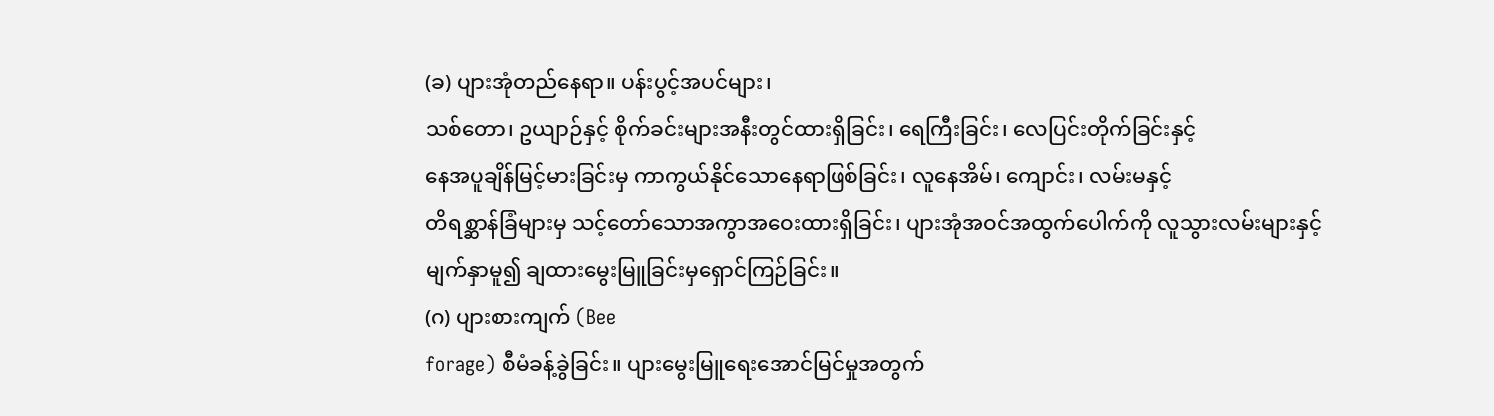(ခ) ပျားအုံတည်နေရာ။ ပန်းပွင့်အပင်များ၊
သစ်တော၊ ဥယျာဉ်နှင့် စိုက်ခင်းများအနီးတွင်ထားရှိခြင်း၊ ရေကြီးခြင်း၊ လေပြင်းတိုက်ခြင်းနှင့်
နေအပူချိန်မြင့်မားခြင်းမှ ကာကွယ်နိုင်သောနေရာဖြစ်ခြင်း၊ လူနေအိမ်၊ ကျောင်း၊ လမ်းမနှင့်
တိရစ္ဆာန်ခြံများမှ သင့်တော်သောအကွာအဝေးထားရှိခြင်း၊ ပျားအုံအဝင်အထွက်ပေါက်ကို လူသွားလမ်းများနှင့်
မျက်နှာမူ၍ ချထားမွေးမြူခြင်းမှရှောင်ကြဉ်ခြင်း။
(ဂ) ပျားစားကျက် (Bee
forage) စီမံခန့်ခွဲခြင်း။ ပျားမွေးမြူရေးအောင်မြင်မှုအတွက်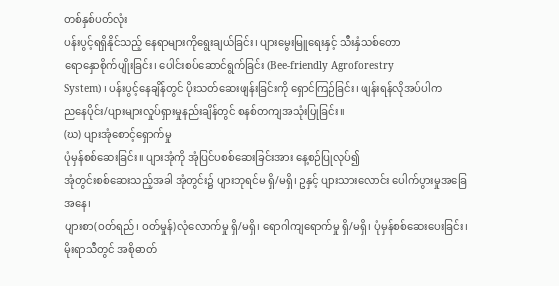တစ်နှစ်ပတ်လုံး
ပန်းပွင့်ရရှိနိုင်သည့် နေရာများကိုရွေးချယ်ခြင်း၊ ပျားမွေးမြူရေးနှင့် သီးနှံသစ်တော
ရောနှောစိုက်ပျိုးခြင်း၊ ပေါင်းစပ်ဆောင်ရွက်ခြင်း (Bee-friendly Agroforestry
System) ၊ ပန်းပွင့်နေချိန်တွင် ပိုးသတ်ဆေးဖျန်းခြင်းကို ရှောင်ကြဉ်ခြင်း၊ ဖျန်းရန်လိုအပ်ပါက
ညနေပိုင်း/ပျားများလှုပ်ရှားမှုနည်းချိန်တွင် စနစ်တကျအသုံးပြုခြင်း။
(ဃ) ပျားအုံစောင့်ရှောက်မှု
ပုံမှန်စစ်ဆေးခြင်း။ ပျားအုံကို အုံပြင်ပစစ်ဆေးခြင်းအား နေ့စဉ်ပြုလုပ်၍
အုံတွင်းစစ်ဆေးသည့်အခါ အုံတွင်း၌ ပျားဘုရင်မ ရှိ/မရှိ၊ ဥနှင့် ပျားသားလောင်း ပေါက်ပွားမှုအခြေအနေ၊
ပျားစာ(ဝတ်ရည်၊ ဝတ်မှုန်)လုံလောက်မှု ရှိ/မရှိ၊ ရောဂါကျရောက်မှု ရှိ/မရှိ၊ ပုံမှန်စစ်ဆေးပေးခြင်း၊
မိုးရာသီတွင် အစိုဓာတ်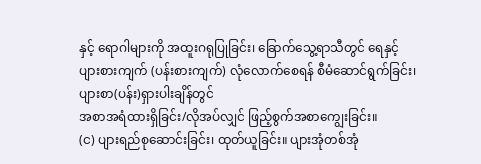နှင့် ရောဂါများကို အထူးဂရုပြုခြင်း၊ ခြောက်သွေ့ရာသီတွင် ရေနှင့်
ပျားစားကျက် (ပန်းစားကျက်) လုံလောက်စေရန် စီမံဆောင်ရွက်ခြင်း၊ ပျားစာ(ပန်း)ရှားပါးချိန်တွင်
အစာအရံထားရှိခြင်း/လိုအပ်လျှင် ဖြည့်စွက်အစာကျွေးခြင်း။
(င) ပျားရည်စုဆောင်းခြင်း၊ ထုတ်ယူခြင်း။ ပျားအုံတစ်အုံ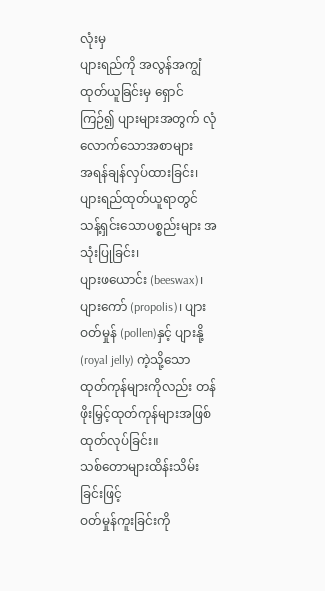လုံးမှ
ပျားရည်ကို အလွန်အကျွံ ထုတ်ယူခြင်းမှ ရှောင်ကြဉ်၍ ပျားများအတွက် လုံလောက်သောအစာများ
အရန်ချန်လှပ်ထားခြင်း၊ ပျားရည်ထုတ်ယူရာတွင် သန့်ရှင်းသောပစ္စည်းများ အသုံးပြုခြင်း၊
ပျားဖယောင်း (beeswax)၊ ပျားကော် (propolis)၊ ပျားဝတ်မှုန် (pollen)နှင့် ပျားနို့
(royal jelly) ကဲ့သို့သော ထုတ်ကုန်များကိုလည်း တန်ဖိုးမြှင့်ထုတ်ကုန်များအဖြစ် ထုတ်လုပ်ခြင်း။
သစ်တောများထိန်းသိမ်းခြင်းဖြင့်
ဝတ်မှုန်ကူးခြင်းကို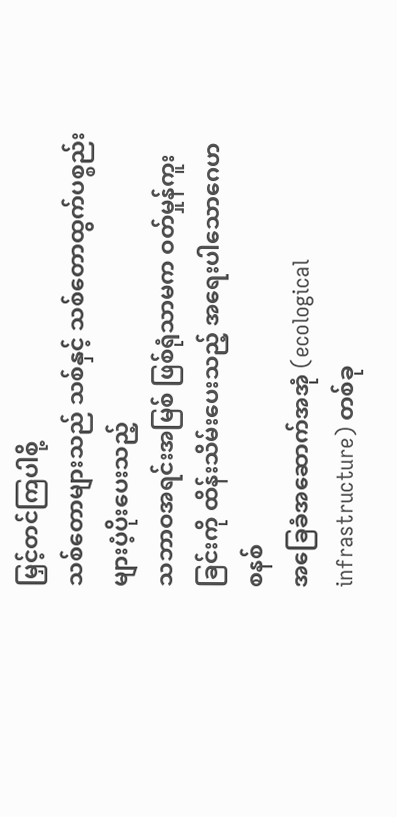မြှင့်တင်ကြပါစို့
သစ်တောများသည် သစ်နှင့် သစ်တောထွက်ပစ္စည်းများပံ့ပိုးပေးသည့်
သဘာဝအရင်းအမြစ် ဖြစ်ရုံသာမက ဝတ်မှုန်ကူးခြင်းကို ထိန်းသိမ်းပေးသည့် အရေးပါသောဂေဟစနစ်
အခြေခံအဆောက်အအုံ (ecological infrastructure) တစ်ခု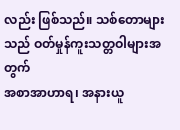လည်း ဖြစ်သည်။ သစ်တောများသည် ဝတ်မှုန်ကူးသတ္တဝါများအတွက်
အစာအာဟာရ၊ အနားယူ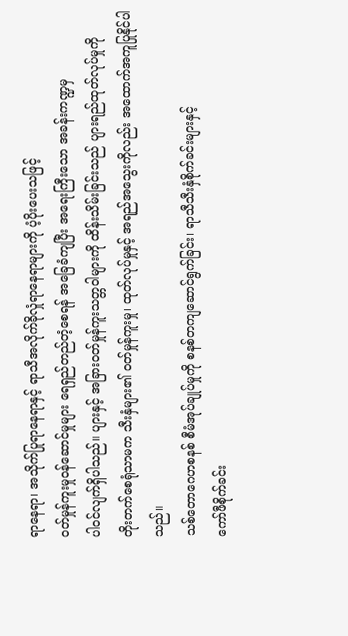ရာနေရာ၊ အသိုက်ပြုရာနေရာနှင့် ရာသီအလိုက်ခိုလှုံရာနေရာများကို ပံ့ပိုးပေးသဖြင့်
ဝတ်မှုန်ကူးမှုဝန်ဆောင်မှုများ ရေရှည်တည်တံ့စေရန် အခြေခံကျပြီး အရေးကြီးသော အခန်းကဏ္ဍမှ
ပါဝင်လျက်ရှိပါသည်။ ပျားနှင့် အခြားဝတ်မှုန်ကူးသတ္တဝါများကို ထိန်းသိမ်းခြင်းသည် ပျားရည်ထုတ်လုပ်မှုကို
တိုးတက်စေရုံသာမက သီးနှံများ၏ ဝတ်မှုန်ကူးမှု၊ ထုတ်လုပ်မှုနှင့် အရည်အသွေးကိုလည်း အထောက်အကူပြုနိုင်ပါသည်။
သစ်တောဂေဟစနစ် စီမံအုပ်ချုပ်မှုကို စနစ်တကျဆောင်ရွက်ခြင်း၊ ရာသီသီးနှံစိုက်ခင်းများနှင့်
ကော်ဖီစိုက်ခင်း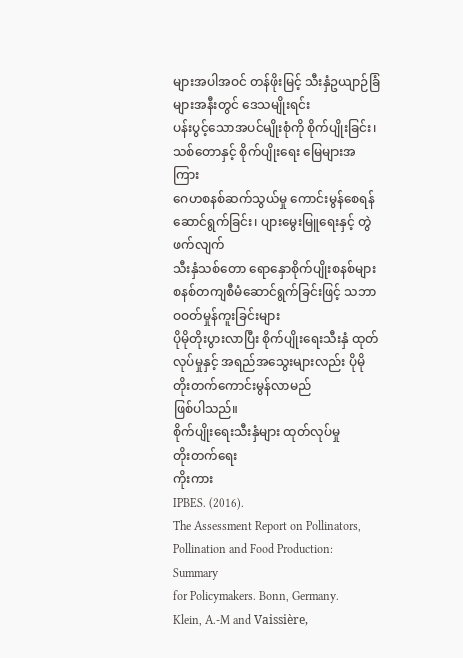များအပါအဝင် တန်ဖိုးမြင့် သီးနှံဥယျာဉ်ခြံများအနီးတွင် ဒေသမျိုးရင်း
ပန်းပွင့်သောအပင်မျိုးစုံကို စိုက်ပျိုးခြင်း၊ သစ်တောနှင့် စိုက်ပျိုးရေး မြေများအကြား
ဂေဟစနစ်ဆက်သွယ်မှု ကောင်းမွန်စေရန် ဆောင်ရွက်ခြင်း၊ ပျားမွေးမြူရေးနှင့် တွဲဖက်လျက်
သီးနှံသစ်တော ရောနှောစိုက်ပျိုးစနစ်များ စနစ်တကျစီမံဆောင်ရွက်ခြင်းဖြင့် သဘာဝဝတ်မှုန်ကူးခြင်းများ
ပိုမိုတိုးပွားလာပြီး စိုက်ပျိုးရေးသီးနှံ ထုတ်လုပ်မှုနှင့် အရည်အသွေးများလည်း ပိုမိုတိုးတက်ကောင်းမွန်လာမည်
ဖြစ်ပါသည်။
စိုက်ပျိုးရေးသီးနှံများ ထုတ်လုပ်မှု
တိုးတက်ရေး
ကိုးကား
IPBES. (2016).
The Assessment Report on Pollinators, Pollination and Food Production: Summary
for Policymakers. Bonn, Germany.
Klein, A.-M and Vaissière,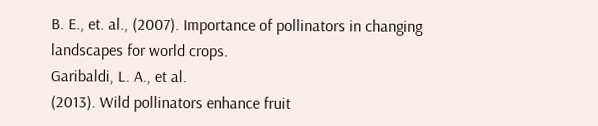B. E., et. al., (2007). Importance of pollinators in changing
landscapes for world crops.
Garibaldi, L. A., et al.
(2013). Wild pollinators enhance fruit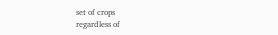set of crops
regardless of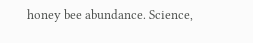honey bee abundance. Science,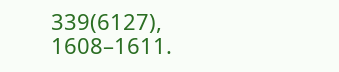339(6127), 1608–1611.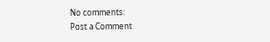No comments:
Post a Comment